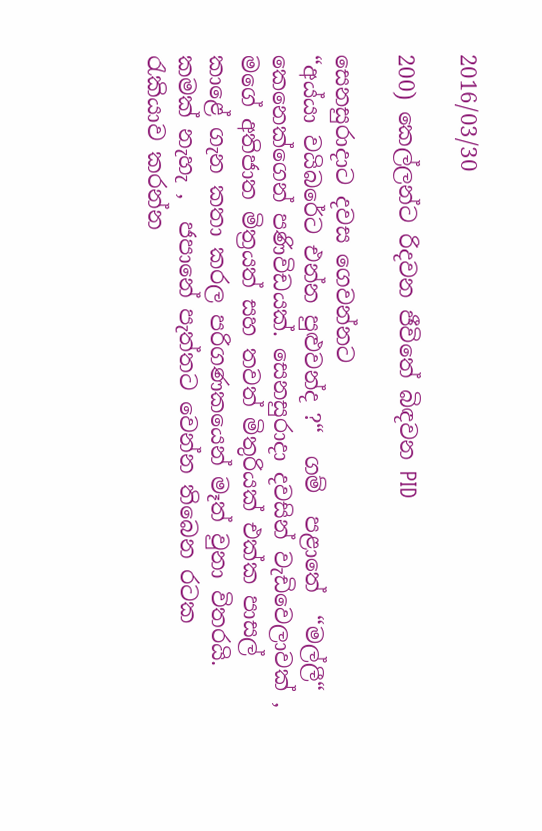2016/03/30

200) කෙල්ලන්ට රිදවන ජීවිතේ බිඳවන PID

සෙනසුරාදාට දවස ගෙවන්නට
“අය්යා වයිබරේට එන්න පුළුවන්ද ?“  ගම්  පළාතේ  “මල්ලී“ කෙනෙක්ගෙන් පණිවිඩයක්. සෙනසුරාදා දවසින් වැඩිවෙලාවක් , මගේ අතිජාත මිත්‍රයත් සහ තවත් මිතුරියක් එක්ක පාසල් කාළේ ගැන කතා කරල පරිගණකයෙන් මෑත් වුනා විතරයි.
කමක් නැහැ ,  ජපානේ පැත්තට වෙන්න තිබෙන රටක රැකියාව කරන්න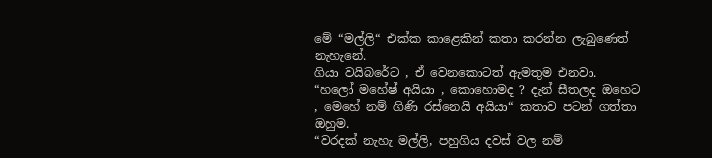මේ “මල්ලි“ එක්ක කාළෙකින් කතා කරන්න ලැබුණෙත් නැහැනේ.
ගියා වයිබරේට , ඒ වෙනකොටත් ඇමතුම එනවා.
“හලෝ මහේෂ් අයියා , කොහොමද ? දැන් සීතලද ඔහෙට , මෙහේ නම් ගිණි රස්නෙයි අයියා“ කතාව පටන් ගත්තා ඔහුම.
“වරදක් නැහැ මල්ලි, පහුගිය දවස් වල නම්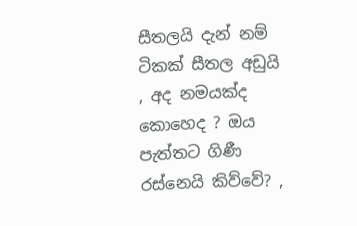සීතලයි දැන් නම් ටිකක් සීතල අඩුයි , අද නමයක්ද කොහෙද ? ඔය පැත්තට ගිණී රස්නෙයි කිව්වේ? ,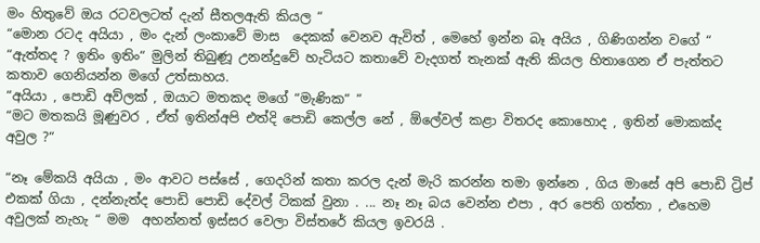මං හිතුවේ ඔය රටවලටත් දැන් සීතලඇති කියල “
“මොන රටද අයියා , මං දැන් ලංකාවේ මාස  දෙකක් වෙනව ඇවිත් , මෙහේ ඉන්න බෑ අයිය , ගිණිගන්න වගේ “
“ඇත්තද ? ඉතිං ඉතිං“ මුලින් තිබුණූ උනන්දුවේ හැටියට කතාවේ වැදගත් තැනක් ඇති කියල හිතාගෙන ඒ පැත්තට කතාව ගෙනියන්න මගේ උත්සාහය.
“අයියා , පොඩි අව්ලක් , ඔයාට මතකද මගේ “මැණික“ “
“මට මතකයි මූණුවර , ඒත් ඉතින්අපි එත්දි පොඩි කෙල්ල නේ , ඕලේවල් කළා විතරද කොහොද , ඉතින් මොකක්ද අවුල ?“

“නෑ මේකයි අයියා , මං ආවට පස්සේ , ගෙදරින් කතා කරල දැන් මැරි කරන්න තමා ඉන්නෙ , ගිය මාසේ අපි පොඩි ට්‍රිප් එකක් ගියා , දන්නැත්ද පොඩි පොඩි දේවල් ටිකක් වුනා . ... නෑ නෑ බය වෙන්න එපා , අර පෙති ගත්තා , එහෙම අවුලක් නැහැ “ මම  අහන්නත් ඉස්සර වෙලා විස්තරේ කියල ඉවරයි .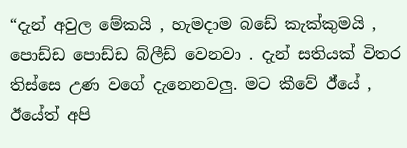“දැන් අවුල මේකයි , හැමදාම බඩේ කැක්කුමයි , පොඩ්ඩ පොඩ්ඩ බ්ලීඩ් වෙනවා . දැන් සතියක් විතර තිස්සෙ උණ වගේ දැනෙනවලු. මට කීවේ ඊ්යේ , ඊයේත් අපි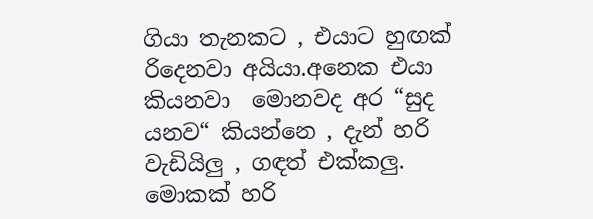ගියා තැනකට , එයාට හුඟක් රිදෙනවා අයියා.අනෙක එයා කියනවා  මොනවද අර “සුද යනව“ කියන්නෙ , දැන් හරි වැඩියිලු , ගඳත් එක්කලු. මොකක් හරි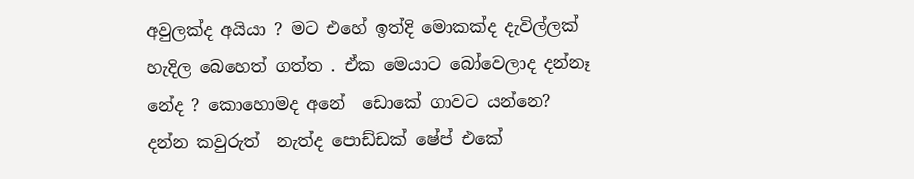අවුලක්ද අයියා ? මට එහේ ඉත්දි මොකක්ද දැවිල්ලක් හැදිල බෙහෙත් ගත්ත . ඒක මෙයාට බෝවෙලාද දන්නෑ නේද ? කොහොමද අනේ  ඩොකේ ගාවට යන්නෙ? දන්න කවුරුත්  නැත්ද පොඩ්ඩක් ෂේප් එකේ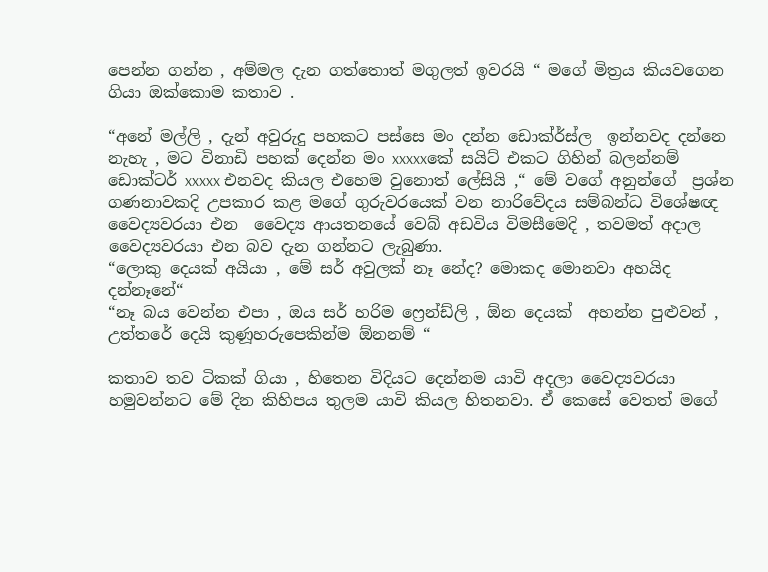පෙන්න ගන්න , අම්මල දැන ගත්තොත් මගුලත් ඉවරයි “ මගේ මිත්‍රය කියවගෙන ගියා ඔක්කොම කතාව .

“අනේ මල්ලි , දැන් අවුරුදු පහකට පස්සෙ මං දන්න ඩොක්ර්ස්ල  ඉන්නවද දන්නෙ නැහැ , මට විනාඩි පහක් දෙන්න මං xxxxxකේ සයිට් එකට ගිහින් බලන්නම්  ඩොක්ටර් xxxxx එනවද කියල එහෙම වුනොත් ලේසියි ,“ මේ වගේ අනුන්ගේ  ප්‍රශ්න  ගණනාවකදි උපකාර කළ මගේ ගුරුවරයෙක් වන නාරිවේදය සම්බන්ධ විශේෂඥ වෛද්‍යවරයා එන  වෛද්‍ය ආයතනයේ වෙබ් අඩවිය විමසීමෙදි , තවමත් අදාල වෛද්‍යවරයා එන බව දැන ගන්නට ලැබුණා.
“ලොකු දෙයක් අයියා , මේ සර් අවුලක් නෑ නේද? මොකද මොනවා අහයිද දන්නෑනේ“
“නෑ බය වෙන්න එපා , ඔය සර් හරිම ෆ්‍රෙන්ඩ්ලි , ඕන දෙයක්  අහන්න පුළුවන් , උත්තරේ දෙයි කුණූහරුපෙකින්ම ඕනනම් “

කතාව තව ටිකක් ගියා , හිතෙන විදියට දෙන්නම යාවි අදලා වෛද්‍යවරයා හමුවන්නට මේ දින කිහිපය තුලම යාවි කියල හිතනවා. ඒ කෙසේ වෙතත් මගේ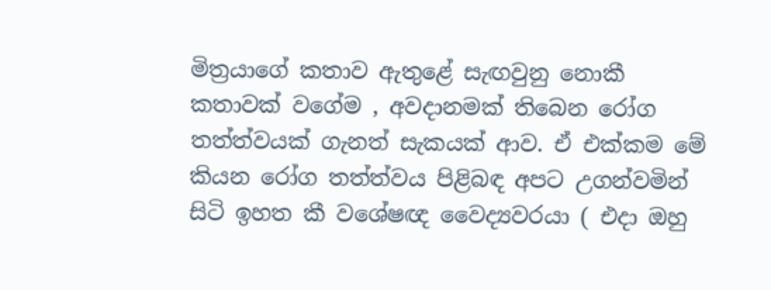මිත්‍රයාගේ කතාව ඇතුළේ සැඟවුනු නොකී කතාවක් වගේම , අවදානමක් තිබෙන රෝග තත්ත්වයක් ගැනත් සැකයක් ආව. ඒ එක්කම මේ කියන රෝග තත්ත්වය පිළිබඳ අපට උගන්වමින් සිටි ඉහත කී වශේෂඥ වෛද්‍යවරයා ( එදා ඔහු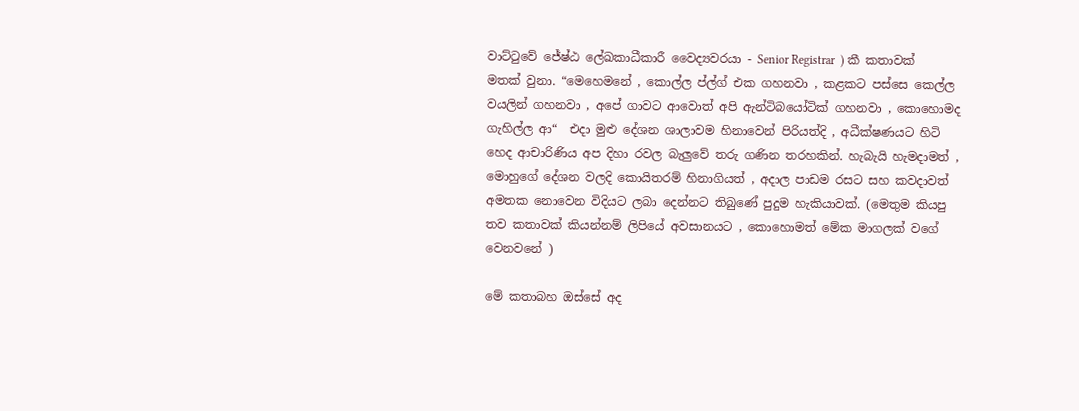වාට්ටුවේ ජේෂ්ඨ ලේඛකාධීකාරී වෛද්‍යවරයා - Senior Registrar  ) කී කතාවක් මතක් වුනා. “මෙහෙමනේ , කොල්ල ප්ල්ග් එක ගහනවා , කළකට පස්සෙ කෙල්ල වයලින් ගහනවා , අපේ ගාවට ආවොත් අපි ඇන්ටිබයෝටික් ගහනවා , කොහොමද ගැහිල්ල ආ“  එදා මුළු දේශන ශාලාවම හිනාවෙන් පිරියත්දි , අධීක්ෂණයට හිටි හෙද ආචාරිණිය අප දිහා රවල බැලුවේ තරු ගණින තරහකින්. හැබැයි හැමදාමත් , මොහුගේ දේශන වලදි කොයිතරම් හිනාගියත් , අදාල පාඩම රසට සහ කවදාවත් අමතක නොවෙන විදියට ලබා දෙන්නට තිබුණේ පුදුම හැකියාවක්. (මෙතුම කියපු තව කතාවක් කියන්නම් ලිපියේ අවසානයට , කොහොමත් මේක මාගලක් වගේ වෙනවනේ )

මේ කතාබහ ඔස්සේ අද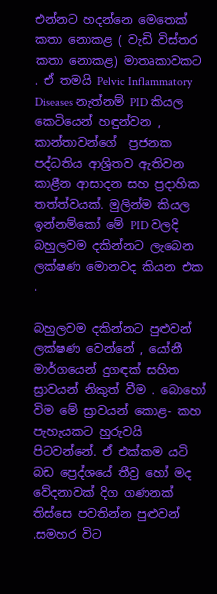එන්නට හදන්නෙ මෙතෙක් කතා නොකළ ( වැඩි විස්තර කතා නොකළ) මාතෘකාවකට . ඒ තමයි Pelvic Inflammatory Diseases නැත්නම් PID කියල කෙටියෙන් හඳුන්වන , කාන්තාවන්ගේ  ප්‍රජනක පද්ධතිය ආශ්‍රිතව ඇතිවන කාළීන ආසාදන සහ ප්‍රදාහික තත්ත්වයක්. මුලින්ම කියල ඉන්නම්කෝ මේ PID වලදි බහුලවම දකින්නට ලැබෙන ලක්ෂණ මොනවද කියන එක .

බහුලවම දකින්නට පුළුවන් ලක්ෂණ වෙන්නේ , යෝනී මාර්ගයෙන් දුගඳක් සහිත ස්‍රාවයන් නිකුත් වීම . බොහෝ විම මේ ස්‍රාවයන් කොළ- කහ පැහැයකට හුරුවයි පිටවන්නේ. ඒ එක්කම යටි බඩ ප්‍රෙද්ශයේ තීව්‍ර හෝ මද  වේදනාවක් දිග ගණනක් තිස්සෙ පවතින්න පුළුවන් .සමහර විට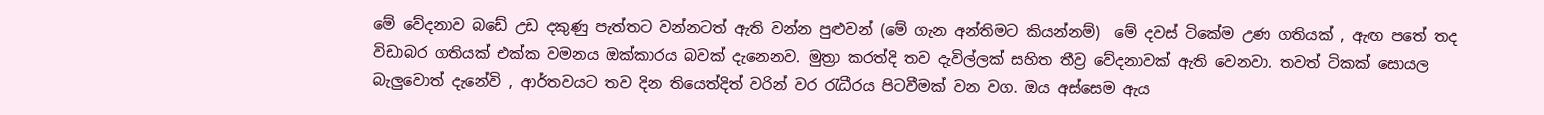මේ වේදනාව බඩේ උඩ දකුණු පැත්තට වන්නටත් ඇති වන්න පුළුවන් (මේ ගැන අන්තිමට කියන්නම්)  මේ දවස් ටිකේම උණ ගතියක් , ඇඟ පතේ තද විඩාබර ගතියක් එක්ක වමනය ඔක්කාරය බවක් දැනෙනව. මුත්‍රා කරත්දි තව දැවිල්ලක් සහිත තීව්‍ර වේදනාවක් ඇති වෙනවා. තවත් ටිකක් සොයල බැලුවොත් දැනේවි , ආර්තවයට තව දින තියෙත්දිත් වරින් වර රැධීරය පිටවීමක් වන වග. ඔය අස්සෙම ඇය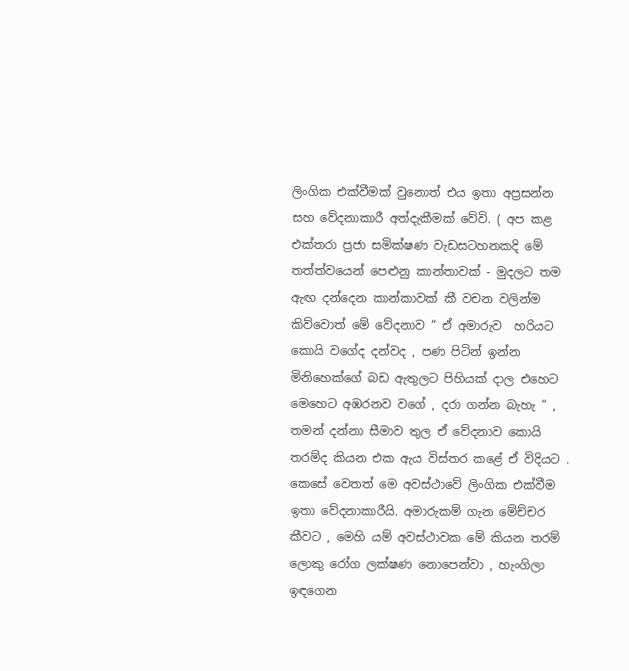ලිංගික එක්වීමක් වුනොත් එය ඉතා අප්‍රසන්න සහ වේදනාකාරී අත්දැකීමක් වේවි. ( අප කළ එක්තරා ප්‍රජා සමික්ෂණ වැඩසටහනකදි මේ තත්ත්වයෙන් පෙළුනු කාන්තාවක් - මුදලට තම ඇඟ දන්දෙන කාන්කාවක් කී වචන වලින්ම කිව්වොත් මේ වේදනාව “ ඒ අමාරුව  හරියට කොයි වගේද දන්වද , පණ පිටින් ඉන්න මිනිහෙක්ගේ බඩ ඇතුලට පිහියක් දාල එහෙට මෙහෙට අඹරනව වගේ , දරා ගන්න බැහැ “ , තමන් දන්නා සීමාව තුල ඒ වේදනාව කොයි තරම්ද කියන එක ඇය විස්තර කළේ ඒ විදියට . කෙසේ වෙතත් මෙ අවස්ථාවේ ලිංගික එක්වීම ඉතා වේදනාකාරීයි. අමාරුකම් ගැන මේච්චර කීවට , මෙහි යම් අවස්ථාවක මේ කියන තරම් ලොකු රෝග ලක්ෂණ නොපෙන්වා , හැංගිලා ඉඳගෙන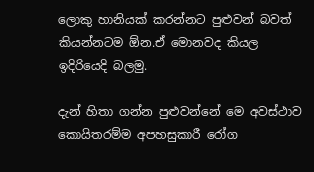ලොකු හානියක් කරන්නට පුළුවන් බවත් කියන්නටම ඕන.ඒ මොනවද කියල ඉදිරියෙදි බලමු.

දැන් හිතා ගන්න පුළුවන්නේ මෙ අවස්ථාව කොයිතරම්ම අපහසුකාරී රෝග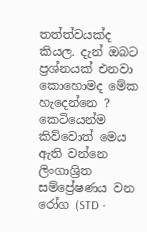තත්ත්වයක්ද කියල. දැන් ඔබට ප්‍රශ්නයක් එනවා කොහොමද මේක හැදෙන්නෙ ? කෙටියෙන්ම කිව්වොත් මෙය ඇති වන්නෙ ලිංගාශ්‍රිත සම්ප්‍රේෂණය වන රෝග (STD -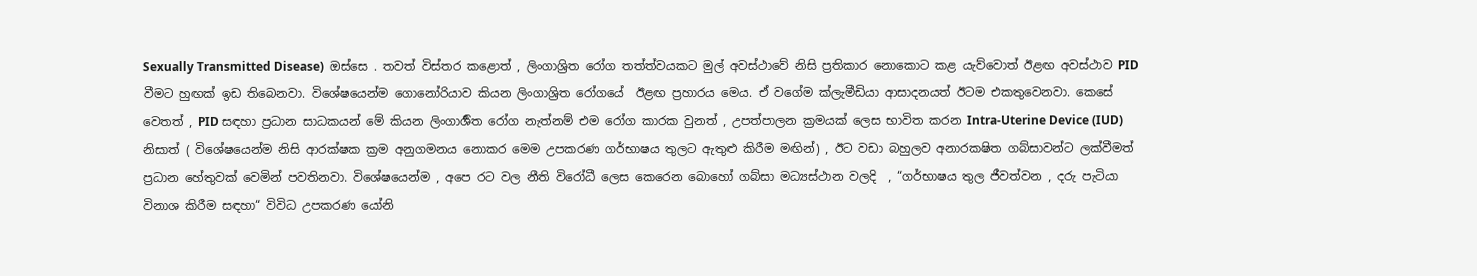Sexually Transmitted Disease)  ඔස්සෙ . තවත් විස්තර කළොත් , ලිංගාශ්‍රිත රෝග තත්ත්වයකට මුල් අවස්ථාවේ නිසි ප්‍රතිකාර නොකොට කළ යැව්වොත් ඊළඟ අවස්ථාව PID වීමට හුඟක් ඉඩ තිබෙනවා. විශේෂයෙන්ම ගොනෝරියාව කියන ලිංගාශ්‍රිත රෝගයේ  ඊළඟ ප්‍රහාරය මෙය. ඒ වගේම ක්ලැමීඩියා ආසාදනයත් ඊටම එකතුවෙනවා. කෙසේ වෙතත් , PID සඳහා ප්‍රධාන සාධකයන් මේ කියන ලිංගාර්‍ශිත රෝග නැත්නම් එම රෝග කාරක වුනත් , උපත්පාලන ක්‍රමයක් ලෙස භාවිත කරන Intra-Uterine Device (IUD) නිසාත් ( විශේෂයෙන්ම නිසි ආරක්ෂක ක්‍රම අනුගමනය නොකර මෙම උපකරණ ගර්භාෂය තුලට ඇතුළු කිරීම මඟින්) , ඊට වඩා බහුලව අනාරකෂිත ගබ්සාවන්ට ලක්වීමත් ප්‍රධාන හේතුවක් වෙමින් පවතිනවා. විශේෂයෙන්ම , අපෙ රට වල නීති විරෝධී ලෙස කෙරෙන බොහෝ ගබ්සා මධ්‍යස්ථාන වලදි  , “ගර්භාෂය තුල ජීවත්වන , දරු පැටියා විනාශ කිරීම සඳහා“ විවිධ උපකරණ යෝනි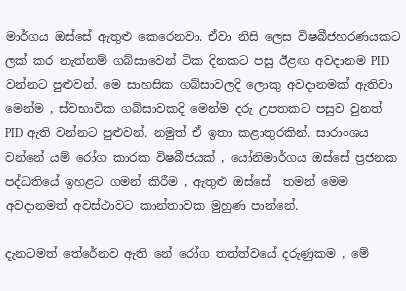මාර්ගය ඔස්සේ ඇතුළු කෙරෙනවා. ඒවා නිසි ලෙස විෂබීජහරණයකට ලක් කර නැත්නම් ගබ්සාවෙන් ටික දිනකට පසු ඊළඟ අවදානම PID වන්නට පුළුවන්. මෙ සාහසික ගබ්සාවලදි ලොකු අවදානමක් ඇතිවා මෙන්ම , ස්වභාවික ගබ්සාවකදි මෙන්ම දරු උපතකට පසුව වුනත් PID ඇති වන්නට පුළුවන්. නමුත් ඒ ඉතා කළාතුරකින්. සාරාංශය වන්නේ යම් රෝග කාරක විෂබීජයක් , යෝනිමාර්ගය ඔස්සේ ප්‍රජනක පද්ධතියේ ඉහළට ගමන් කිරීම , ඇතුළු ඔස්සේ  තමන් මෙම අවදානමත් අවස්ථාවට කාන්තාවක මුහුණ පාන්නේ.

දැනටමත් තේරේනව ඇති නේ රෝග තත්ත්වයේ දරුණුකම , මේ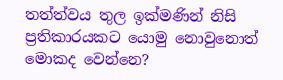තත්ත්වය තුල ඉක්මණින් නිසි ප්‍රතිකාරයකට යොමු නොවුනොත් මොකද වෙන්නෙ?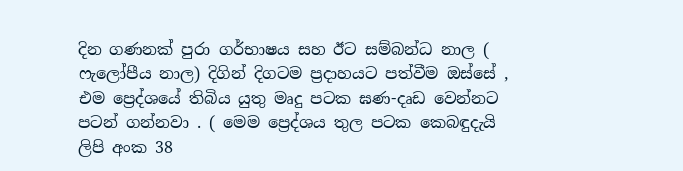දින ගණනක් පුරා ගර්භාෂය සහ ඊට සම්බන්ධ නාල ( ෆැලෝපීය නාල) දිගින් දිගටම ප්‍රදාහයට පත්වීම ඔස්සේ , එම ප්‍රෙද්ශයේ තිබිය යුතු මෘදු පටක ඝණ-දෘඩ වෙන්නට පටන් ගන්නවා . ( මෙම ප්‍රෙද්ශය තුල පටක කෙබඳුදැයි ලිපි අංක 38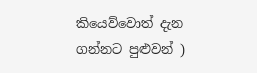කියෙව්වොත් දැන ගන්නට පුළුවන් )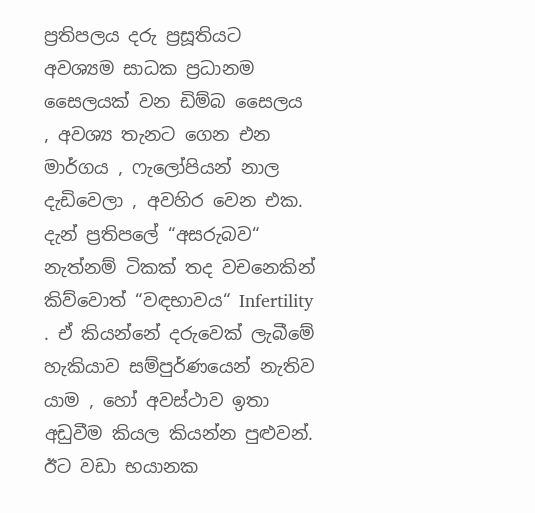ප්‍රතිපලය දරු ප්‍රසූතියට අවශ්‍යම සාධක ප්‍රධානම සෛලයක් වන ඩිම්බ සෛලය , අවශ්‍ය තැනට ගෙන එන මාර්ගය , ෆැලෝපියන් නාල දැඩිවෙලා , අවහිර වෙන එක. දැන් ප්‍රතිපලේ “අසරුබව“ නැත්නම් ටිකක් තද වචනෙකින් කිව්වොත් “වඳභාවය“ Infertility  . ඒ කියන්නේ දරුවෙක් ලැබීමේ හැකියාව සම්පුර්ණයෙන් නැතිව යාම , හෝ අවස්ථාව ඉතා අඩුවීම කියල කියන්න පුළුවන්. ඊට වඩා භයානක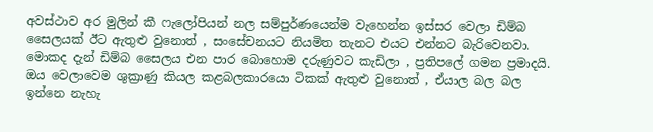අවස්ථාව අර මුලින් කී ෆැලෝපියන් නල සම්පුර්ණයෙන්ම වැහෙන්න ඉස්සර වෙලා ඩිම්බ සෛලයක් ඊට ඇතුළු වුනොත් , සංසේචනයට නියමිත තැනට එයට එන්නට බැරිවෙනවා. මොකද දැන් ඩිම්බ සෛලය එන පාර බොහොම දරුණුවට කැඩිලා , ප්‍රතිපලේ ගමන ප්‍රමාදයි. ඔය වෙලාවෙම ශුක්‍රාණු කියල කළබලකාරයො ටිකක් ඇතුළු වුනොත් , ඒයාල බල බල ඉන්නෙ නැහැ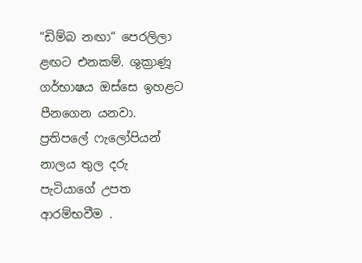“ඩිම්බ නඟා“ පෙරලිලා ළඟට එනකම්. ශුක්‍රාණූ ගර්භාෂය ඔස්සෙ ඉහළට පීනගෙන යනවා. ප්‍රතිපලේ ෆැලෝපියන් නාලය තුල දරු පැටියාගේ උපත ආරම්භවීම .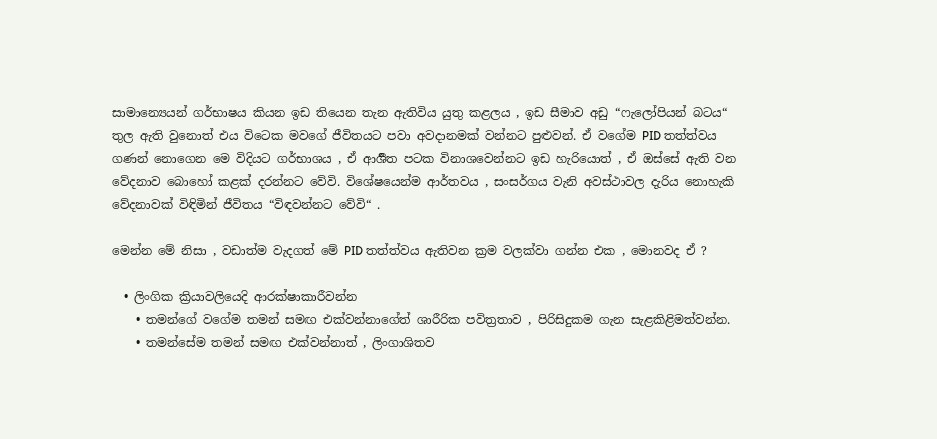සාමාන්‍යෙයන් ගර්භාෂය කියන ඉඩ තියෙන තැන ඇතිවිය යුතු කළලය , ඉඩ සීමාව අඩු “ෆැලෝපියන් බටය“ තුල ඇති වුනොත් එය විටෙක මවගේ ජීවිතයට පවා අවදානමක් වන්නට පුළුවන්. ඒ වගේම PID තත්ත්වය ගණන් නොගෙන මෙ විදියට ගර්භාශය , ඒ ආර්‍ශිත පටක විනාශවෙන්නට ඉඩ හැරියොත් , ඒ ඔස්සේ ඇති වන වේදනාව බොහෝ කළක් දරන්නට වේවි. විශේෂයෙන්ම ආර්තවය , සංසර්ගය වැනි අවස්ථාවල දැරිය නොහැකි වේදනාවක් විඳිමින් ජීවිතය “විඳවන්නට වේවි“ .

මෙන්න මේ නිසා , වඩාත්ම වැදගත් මේ PID තත්ත්වය ඇතිවන ක්‍රම වලක්වා ගන්න එක , මොනවද ඒ ?

  • ලිංගික ක්‍රියාවලියෙදි ආරක්ෂාකාරීවන්න
    • තමන්ගේ වගේම තමන් සමඟ එක්වන්නාගේත් ශාරීරික පවිත්‍රතාව , පිරිසිදුකම ගැන සැළකිළිමත්වන්න.
    • තමන්සේම තමන් සමඟ එක්වන්නාත් , ලිංගාශිතව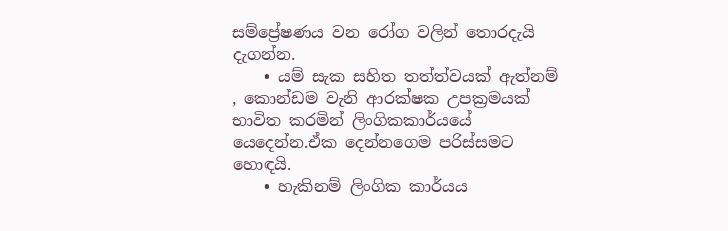සම්ප්‍රේෂණය වන රෝග වලින් තොරදැයි දැගන්න.
    • යම් සැක සහිත තත්ත්වයක් ඇත්නම් , කොන්ඩම වැනි ආරක්ෂක උපක්‍රමයක් භාවිත කරමින් ලිංගිකකාර්යයේ යෙදෙන්න.ඒක දෙන්නගෙම පරිස්සමට හොඳයි.
    • හැකිනම් ලිංගික කාර්යය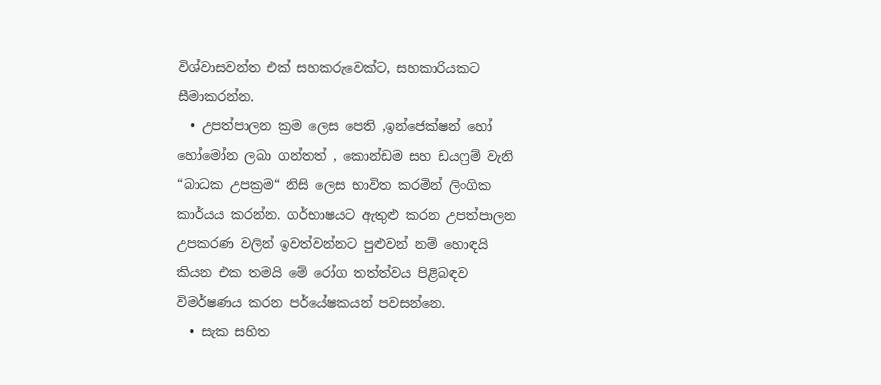විශ්වාසවන්ත එක් සහකරුවෙක්ට, සහකාරියකට සීමාකරන්න.
  • උපත්පාලන ක්‍රම ලෙස පෙති ,ඉන්ජෙක්ෂන් හෝ හෝමෝන ලබා ගන්තත් , කොන්ඩම සහ ඩයෆ්‍රම් වැනි “බාධක උපක්‍රම“ නිසි ලෙස භාවිත කරමින් ලිංගික කාර්යය කරන්න. ගර්භාෂයට ඇතුළු කරන උපත්පාලන උපකරණ වලින් ඉවත්වන්නට පුළුවන් නම් හොඳයි කියන එක තමයි මේ රෝග තත්ත්වය පිළිබඳව විමර්ෂණය කරන පර්යේෂකයන් පවසන්නෙ.
  • සැක සහිත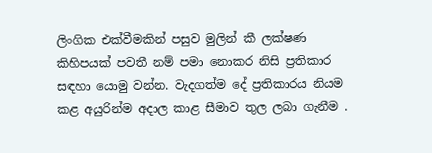ලිංගික එක්වීමකින් පසුව මුලින් කී ලක්ෂණ කිහිපයක් පවතී නම් පමා නොකර නිසි ප්‍රතිකාර සඳහා යොමු වන්න. වැදගත්ම දේ ප්‍රතිකාරය නියම කළ අයුරින්ම අදාල කාළ සීමාව තුල ලබා ගැනීම .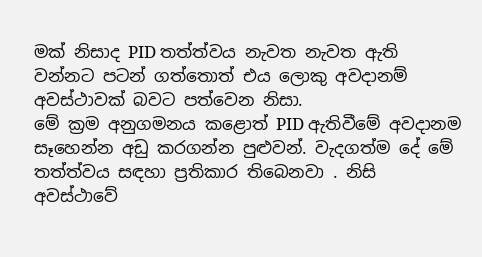මක් නිසාද PID තත්ත්වය නැවත නැවත ඇති වන්නට පටන් ගත්තොත් එය ලොකු අවදානම් අවස්ථාවක් බවට පත්වෙන නිසා.
මේ ක්‍රම අනුගමනය කළොත් PID ඇතිවීමේ අවදානම සෑහෙන්න අඩු කරගන්න පුළුවන්. වැදගත්ම දේ මේ තත්ත්වය සඳහා ප්‍රතිකාර තිබෙනවා . නිසි අවස්ථාවේ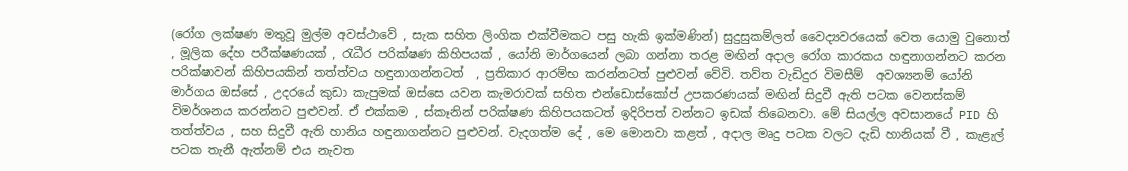(රෝග ලක්ෂණ මතුවූ මුල්ම අවස්ථාවේ , සැක සහිත ලිංගික එක්වීමකට පසු හැකි ඉක්මණින්) සුදුසුකම්ලත් වෛද්‍යවරයෙක් වෙත යොමු වුනොත් , මූලික දේහ පරීක්ෂණයක් , රැධීර පරික්ෂණ කිහිපයක් , යෝනි මාර්ගයෙන් ලබා ගන්නා තරළ මඟින් අදාල රෝග කාරකය හඳුනාගන්නට කරන පරික්ෂාවන් කිහිපයකින් තත්ත්වය හඳුනාගන්නටත්  , ප්‍රතිකාර ආරම්භ කරන්නටත් පුළුවන් වේවි. තව්ත වැඩිදුර විමසීම්  අවශ්‍යනම් යෝනි මාර්ගය ඔස්සේ , උදරයේ කුඩා කැපුමක් ඔස්සෙ යවන කැමරාවක් සහිත එන්ඩොස්කෝප් උපකරණයක් මඟින් සිදුවී ඇති පටක වෙනස්කම් විමර්ශනය කරන්නට පුළුවන්. ඒ එක්කම , ස්කෑනින් පරික්ෂණ කිහිපයකටත් ඉදිරිපත් වන්නට ඉඩක් තිබෙනවා. මේ සියල්ල අවසානයේ PID හි තත්ත්වය , සහ සිදුවී ඇති හානිය හඳුනාගන්නට පුළුවන්. වැදගත්ම දේ , මෙ මොනවා කළත් , අදාල මෘදු පටක වලට දැඩි හානියක් වී , කැළැල් පටක තැනී ඇත්නම් එය නැවත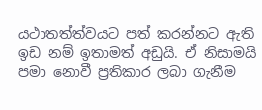යථාතත්ත්වයට පත් කරන්නට ඇති ඉඩ නම් ඉතාමත් අඩුයි. ඒ නිසාමයි පමා නොවී ප්‍රතිකාර ලබා ගැනීම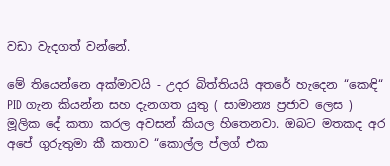වඩා වැදගත් වන්නේ.

මේ තියෙන්නෙ අක්මාවයි - උදර බිත්තියයි අතරේ හැදෙන “කෙඳි“
PID ගැන කියන්න සහ දැනගත යුතු ( සාමාන්‍ය ප්‍රජාව ලෙස ) මූලික දේ කතා කරල අවසන් කියල හිතෙනවා. ඔබට මතකද අර අපේ ගුරුතුමා කී කතාව “කොල්ල ප්ලග් එක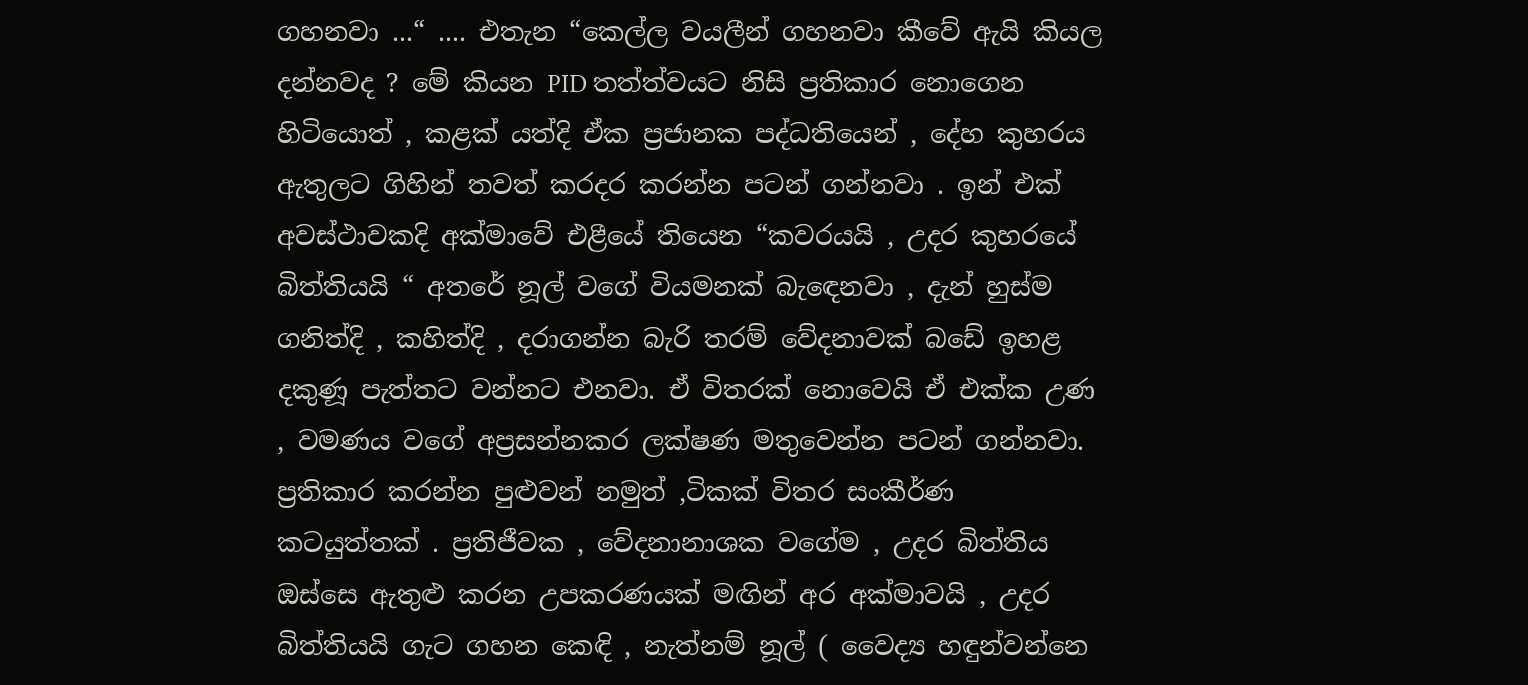ගහනවා ...“ .... එතැන “කෙල්ල වයලීන් ගහනවා කීවේ ඇයි කියල දන්නවද ? මේ කියන PID තත්ත්වයට නිසි ප්‍රතිකාර නොගෙන හිටියොත් , කළක් යත්දි ඒක ප්‍රජානක පද්ධතියෙන් , දේහ කුහරය ඇතුලට ගිහින් තවත් කරදර කරන්න පටන් ගන්නවා . ඉන් එක් අවස්ථාවකදි අක්මාවේ එළීයේ තියෙන “කවරයයි ‍, උදර කුහරයේ බිත්තියයි “ අතරේ නූල් වගේ වියමනක් බැඳෙනවා , දැන් හුස්ම ගනිත්දි , කහිත්දි , දරාගන්න බැරි තරම් වේදනාවක් බඩේ ඉහළ දකුණූ පැත්තට වන්නට එනවා. ඒ විතරක් නොවෙයි ඒ එක්ක උණ , වමණය වගේ අප්‍රසන්නකර ලක්ෂණ මතුවෙන්න පටන් ගන්නවා. ප්‍රතිකාර කරන්න පුළුවන් නමුත් ,ටිකක් විතර සංකීර්ණ කටයුත්තක් . ප්‍රතිජීවක , වේදනානාශක වගේම , උදර බිත්තිය ඔස්සෙ ඇතුළු කරන උපකරණයක් මඟින් අර අක්මාවයි , උදර බිත්තියයි ගැට ගහන කෙඳි , නැත්නම් නූල් ( වෛද්‍ය හඳුන්වන්නෙ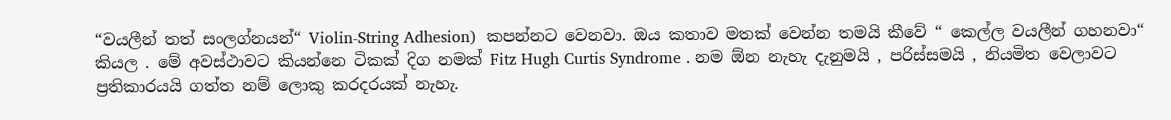“වයලීන් තත් සංලග්නයන්“ Violin-String Adhesion)  කපන්නට වෙනවා. ඔය කතාව මතක් වෙන්න තමයි කීවේ “ කෙල්ල වයලීන් ගහනවා“ කියල . මේ අවස්ථාවට කියන්නෙ ටිකක් දිග නමක් Fitz Hugh Curtis Syndrome . නම ඕන නැහැ දැනුමයි , පරිස්සමයි , නියමිත වෙලාවට ප්‍රතිකාරයයි ගත්ත නම් ලොකු කරදරයක් නැහැ.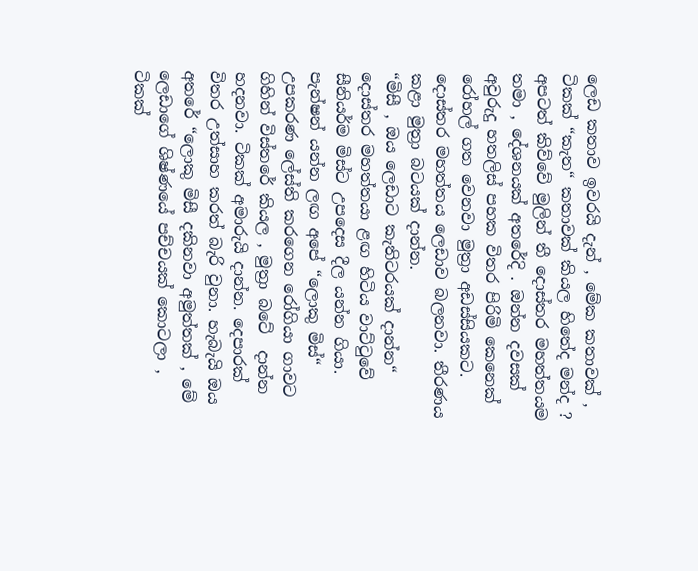ලෙඩ කතාව ඉවරයි දැන් , මේක කතාවක් , ටිකක් “කැත“ කතාවක් කියල හිතේද මන්ද ? අපටත් කිව්වේ මුලින් තී දොස්තර මහත්තයම තමා , දේශනයක් අතරේදි . ඔන්න දවසක් අවුරුදු හතලිස් පහක විතර පිරිමි කෙනෙක් රෝහල් ගත වෙනවා මුත්‍රා අඩස්සියකට. දොස්තර මහත්තය ලෙඩාව බලනවා. තීරණය කළා මුත්‍රා බටයක් දාන්න.
“මිසී , ඔය ලෙඩාට කැතිටරයක් දාන්න“ දොස්තර මහත්තයා ළඟ හිටිය වාට්ටුවේ සීනියර්ම මිස්ට උපදෙස දීල යන්න ගියා. පැන්ෂන් යන්න ලඟ අපේ “ලොකු මිස්“ උපකරණ ලේස්ති කරගෙන රෝගියා ගාවට ගිහින් විස්තරේ කියල , මුත්‍රා බටේ  දාන්න හදනවා. ටිකක් අමාරුයි දාන්න. දෙපාරක් විතර උත්සාහ කරත් බැරි වුනා. හැබැයි ඔය  අතරේ “ලොකු මිසී දකිනවා අමුත්තක් , මේ ලෙඩාගේ ශිෂ්ණයේ පච්චයක් කොටලා , ටිකක්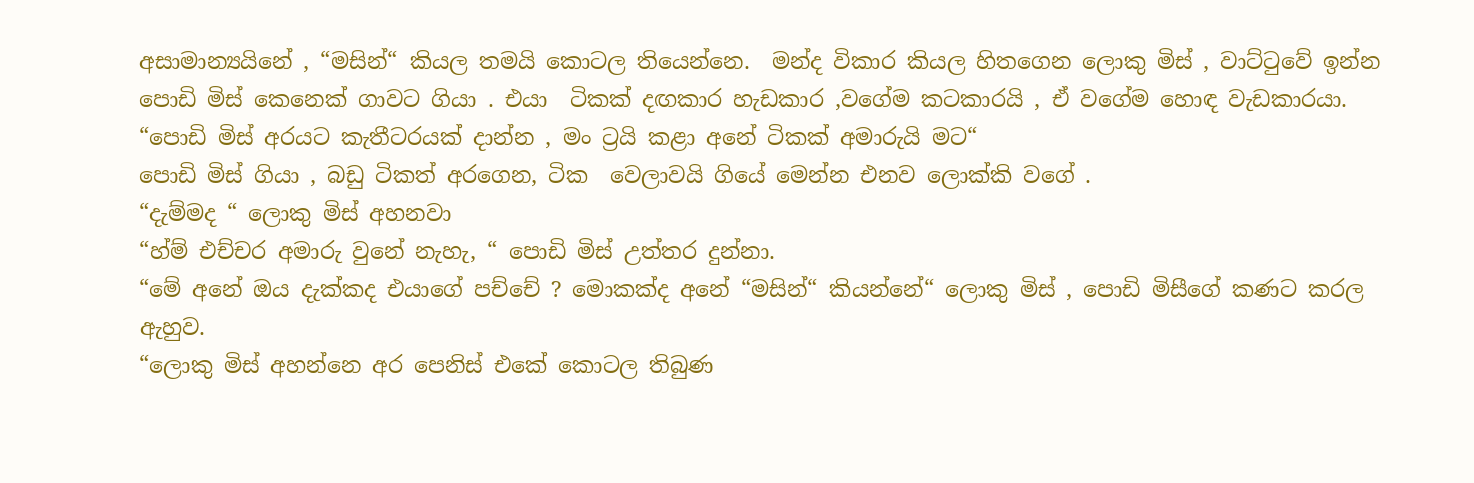අසාමාන්‍යයිනේ , “මසින්“ කියල තමයි කොටල තියෙන්නෙ.  මන්ද විකාර කියල හිතගෙන ලොකු මිස් , වාට්ටුවේ ඉන්න පොඩි මිස් කෙනෙක් ගාවට ගියා . එයා  ටිකක් දඟකාර හැඩකාර ,වගේම කටකාරයි , ඒ වගේම හොඳ වැඩකාරයා.
“පොඩි මිස් අරයට කැතීටරයක් දාන්න , මං ට්‍රයි කළා අනේ ටිකක් අමාරුයි මට“
පොඩි මිස් ගියා , බඩු ටිකත් අරගෙන, ටික  වෙලාවයි ගියේ මෙන්න එනව ලොක්කි වගේ .
“දැම්මද “ ලොකු මිස් අහනවා
“හ්ම් එච්චර අමාරු වුනේ නැහැ, “ පොඩි මිස් උත්තර දුන්නා.
“මේ අනේ ඔය දැක්කද එයාගේ පච්චේ ? මොකක්ද අනේ “මසින්“ කියන්නේ“ ලොකු මිස් , පොඩි මිසීගේ කණට කරල ඇහුව.
“ලොකු මිස් අහන්නෙ අර පෙනිස් එකේ කොටල තිබුණ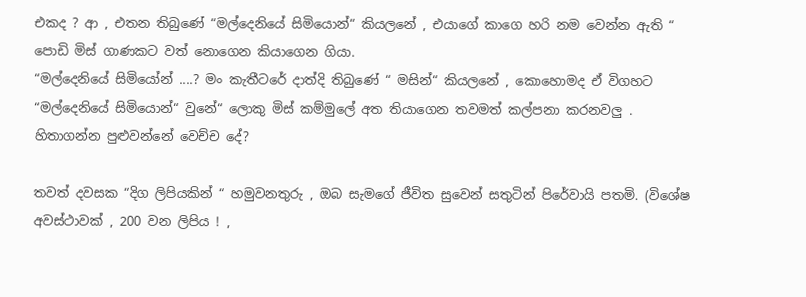එකද ? ආ , එතන තිබුණේ “මල්දෙනියේ සිමියොන්“ කියලනේ , එයාගේ කාගෙ හරි නම වෙන්න ඇති “ පොඩි මිස් ගාණකට වත් නොගෙන කියාගෙන ගියා.
“මල්දෙනියේ සිමියෝන් ....? මං කැතීටරේ දාත්දි තිබුණේ “ මසින්“ කියලනේ , කොහොමද ඒ විගහට “මල්දෙනියේ සිමියොන්“ වුනේ“ ලොකු මිස් කම්මුලේ අත තියාගෙන තවමත් කල්පනා කරනවලු .
හිතාගන්න පුළුවන්නේ වෙච්ච දේ?

තවත් දවසක “දිග ලිපියකින් “ හමුවනතුරු , ඔබ සැමගේ ජීවිත සුවෙන් සතුටින් පිරේවායි පතමි. (විශේෂ අවස්ථාවක් , 200 වන ලිපිය ! ,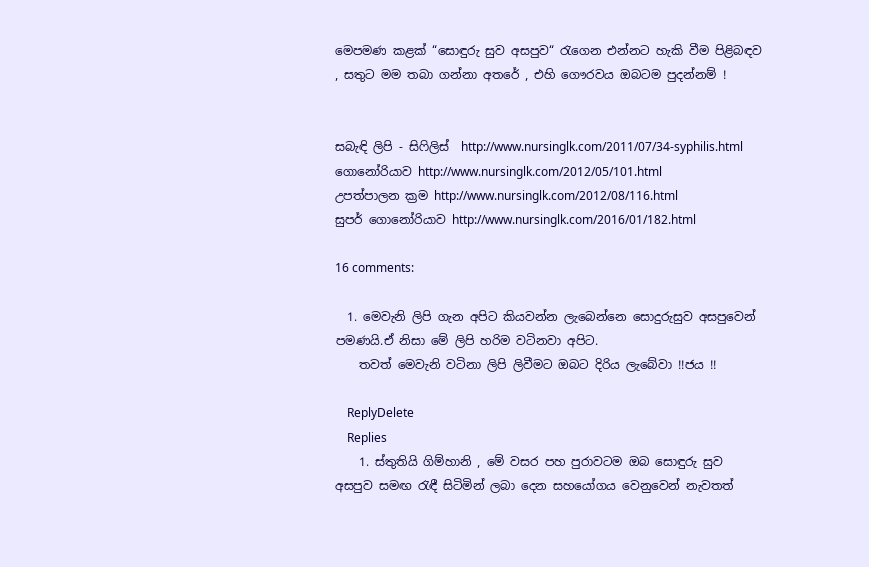මෙපමණ කළක් “සොඳුරු සුව අසපුව“ රැගෙන එන්නට හැකි වීම පිළිබඳව , සතුට මම තබා ගන්නා අතරේ , එහි ගෞරවය ඔබටම පුදන්නම් !


සබැඳි ලිපි - සිෆිලිස්  http://www.nursinglk.com/2011/07/34-syphilis.html
ගොනෝරියාව http://www.nursinglk.com/2012/05/101.html
උපත්පාලන ක්‍රම http://www.nursinglk.com/2012/08/116.html
සුපර් ගොනෝරියාව http://www.nursinglk.com/2016/01/182.html

16 comments:

  1. මෙවැනි ලිපි ගැන අපිට කියවන්න ලැබෙන්නෙ සොදුරුසුව අසපුවෙන් පමණයි.ඒ නිසා මේ ලිපි හරිම වටිනවා අපිට.
    තවත් මෙවැනි වටිනා ලිපි ලිවීමට ඔබට දිරිය ලැබේවා !!ජය !!

    ReplyDelete
    Replies
    1. ස්තුතියි ගිම්හානි , මේ වසර පහ පුරාවටම ඔබ සොඳුරු සුව අසපුව සමඟ රැඳී සිටිමින් ලබා දෙන සහයෝගය වෙනුවෙන් නැවතත්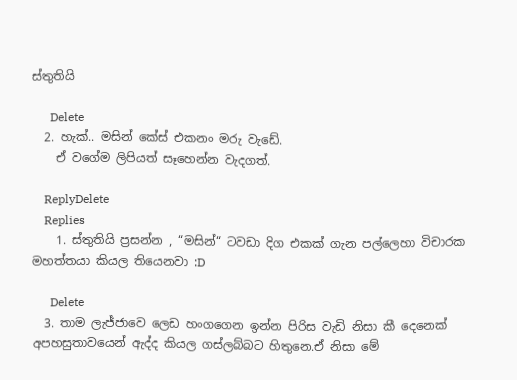ස්තුතියි

      Delete
  2. හැක්.. මසින් කේස් එකනං මරු වැඩේ.
    ඒ වගේම ලිපියත් සෑහෙන්න වැදගත්.

    ReplyDelete
    Replies
    1. ස්තුතියි ප්‍රසන්න , “මසින්“ ටවඩා දිග එකක් ගැන පල්ලෙහා විචාරක මහත්තයා කියල තියෙනවා :D

      Delete
  3. තාම ලැජ්ජාවෙ ලෙඩ හංගගෙන ඉන්න පිරිස වැඩි නිසා කී දෙනෙක් අපහසුතාවයෙන් ඇද්ද කියල ගස්ලබ්බට හිතුනෙ.ඒ නිසා මේ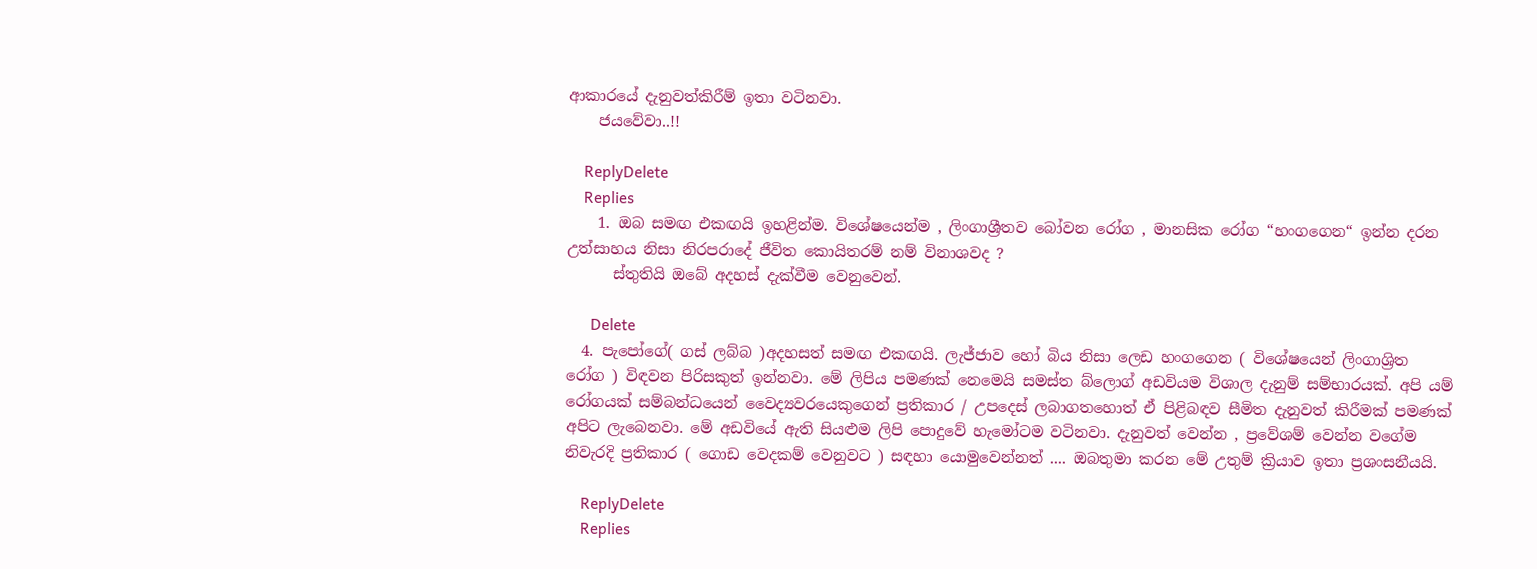ආකාරයේ දැනුවත්කිරීම් ඉතා වටිනවා.
    ජයවේවා..!!

    ReplyDelete
    Replies
    1. ඔබ සමඟ එකඟයි ඉහළින්ම. විශේෂයෙන්ම , ලිංගාශ්‍රීතව බෝවන රෝග , මානසික රෝග “හංගගෙන“ ඉන්න දරන උත්සාහය නිසා නිරපරාදේ ජීවිත කොයිතරම් නම් විනාශවද ?
      ස්තුතියි ඔබේ අදහස් දැක්වීම වෙනුවෙන්.

      Delete
  4. පැපෝගේ( ගස් ලබ්බ )අදහසත් සමඟ එකඟයි. ලැජ්ජාව හෝ බිය නිසා ලෙඩ හංගගෙන ( විශේෂයෙන් ලිංගාශ්‍රිත රෝග ) විඳවන පිරිසකුත් ඉන්නවා. මේ ලිපිය පමණක් නෙමෙයි සමස්ත බ්ලොග් අඩවියම විශාල දැනුම් සම්භාරයක්. අපි යම් රෝගයක් සම්බන්ධයෙන් වෛද්‍යවරයෙකුගෙන් ප්‍රතිකාර / උපදෙස් ලබාගතහොත් ඒ පිළිබඳව සීමිත දැනුවත් කිරීමක් පමණක් අපිට ලැබෙනවා. මේ අඩවියේ ඇති සියළුම ලිපි පොදුවේ හැමෝටම වටිනවා. දැනුවත් වෙන්න , ප්‍රවේශම් වෙන්න වගේම නිවැරදි ප්‍රතිකාර ( ගොඩ වෙදකම් වෙනුවට ) සඳහා යොමුවෙන්නත් .... ඔබතුමා කරන මේ උතුම් ක්‍රියාව ඉතා ප්‍රශංසනීයයි.

    ReplyDelete
    Replies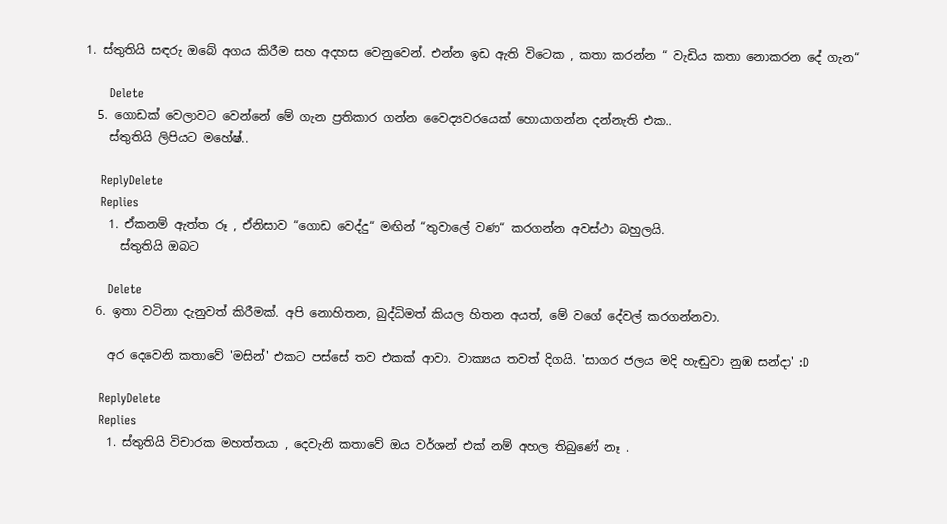1. ස්තුතියි සඳරු ඔබේ අගය කිරීම සහ අදහස වෙනුවෙන්. එන්න ඉඩ ඇති විටෙක , කතා කරන්න “ වැඩිය කතා නොකරන දේ ගැන“

      Delete
  5. ගොඩක් වෙලාවට වෙන්නේ මේ ගැන ප්‍රතිකාර ගන්න වෛද්‍යවරයෙක් හොයාගන්න දන්නැති එක..
    ස්තුතියි ලිපියට මහේෂ්..

    ReplyDelete
    Replies
    1. ඒකනම් ඇත්ත රූ , ඒනිසාව “ගොඩ වෙද්දු“ මඟින් “තුවාලේ වණ“ කරගන්න අවස්ථා බහුලයි.
      ස්තුතියි ඔබට

      Delete
  6. ඉතා වටිනා දැනුවත් කිරීමක්. අපි නොහිතන, බුද්ධිමත් කියල හිතන අයත්, මේ වගේ දේවල් කරගන්නවා.

    අර දෙවෙනි කතාවේ 'මසින්' එකට පස්සේ තව එකක් ආවා. වාක්‍යය තවත් දිගයි. 'සාගර ජලය මදි හැඬුවා නුඹ සන්දා' :D

    ReplyDelete
    Replies
    1. ස්තුතියි විචාරක මහත්තයා , දෙවැනි කතාවේ ඔය වර්ශන් එක් නම් අහල තිබුණේ නෑ .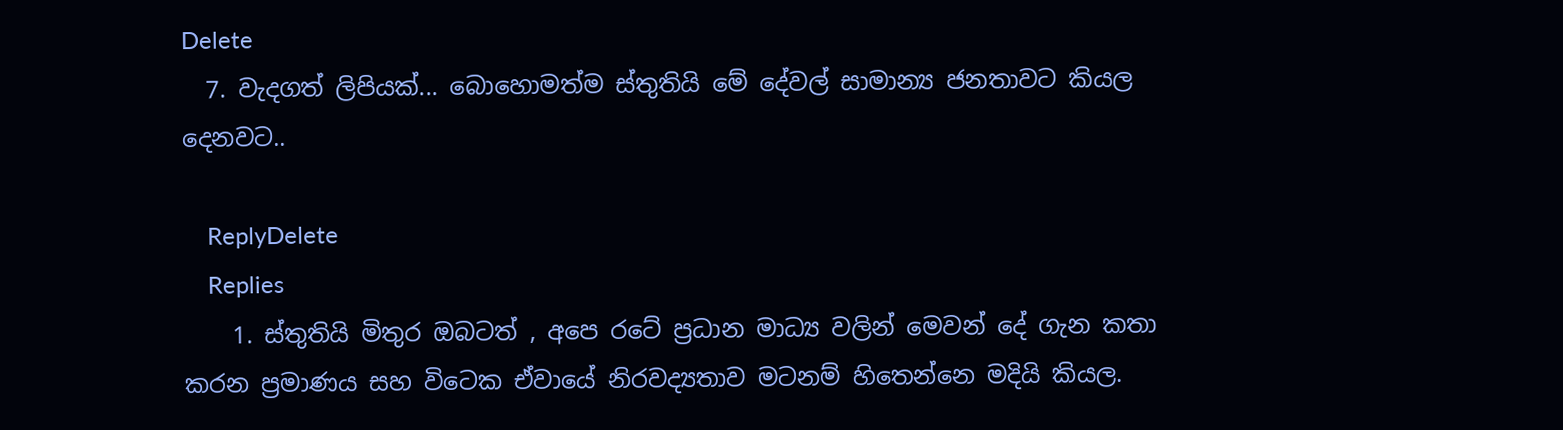Delete
  7. වැදගත් ලිපියක්... බොහොමත්ම ස්තුතියි මේ දේවල් සාමාන්‍ය ජනතාවට කියල දෙනවට..

    ReplyDelete
    Replies
    1. ස්තුතියි මිතුර ඔබටත් , අපෙ රටේ ප්‍රධාන මාධ්‍ය වලින් මෙවන් දේ ගැන කතා කරන ප්‍රමාණය සහ විටෙක ඒවායේ නිරවද්‍යතාව මටනම් හිතෙන්නෙ මදියි කියල.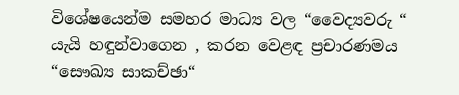විශේෂයෙන්ම සමහර මාධ්‍ය වල “වෛද්‍යවරු “ යැයි හඳුන්වාගෙන , කරන වෙළඳ ප්‍රචාරණමය “සෞඛ්‍ය සාකච්ඡා“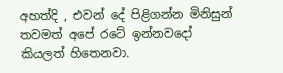අහත්දි , එවන් දේ පිළිගන්න මිනිසුන් තවමත් අපේ රටේ ඉන්නවදෝ කියලත් හිතෙනවා.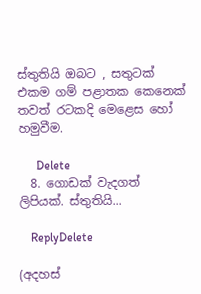ස්තුතියි ඔබට , සතුටක් එකම ගම් පළාතක කෙනෙක් තවත් රටකදි මෙළෙස හෝ හමුවීම.

      Delete
  8. ගොඩක් වැදගත් ලිපියක්. ස්තුතියි...

    ReplyDelete

(අදහස්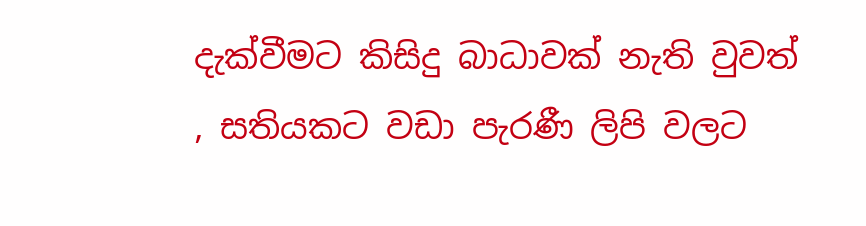දැක්වීමට කිසිදු බාධාවක් නැති වුවත් , සතියකට වඩා පැරණී ලිපි වලට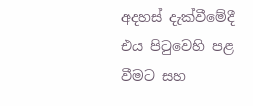අදහස් දැක්වීමේදී එය පිටුවෙහි පළ වීමට සහ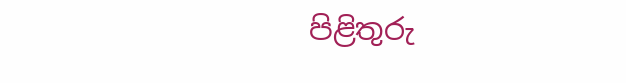පිළිතුරු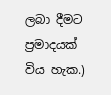ලබා දීමට ප්‍රමාදයක් විය හැක.)